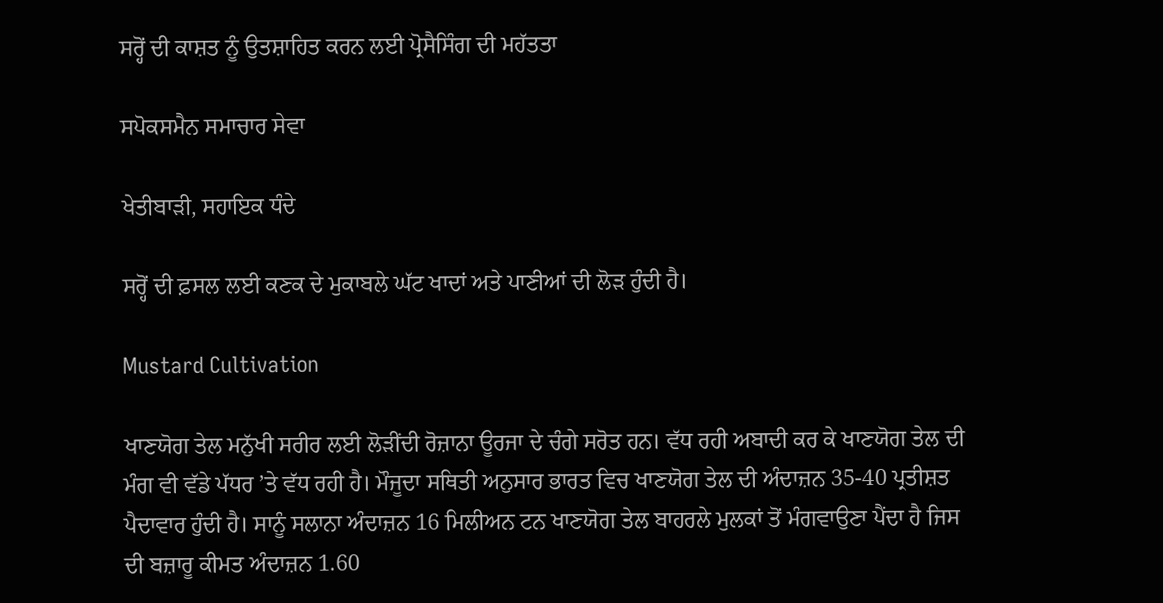ਸਰ੍ਹੋਂ ਦੀ ਕਾਸ਼ਤ ਨੂੰ ਉਤਸ਼ਾਹਿਤ ਕਰਨ ਲਈ ਪ੍ਰੋਸੈਸਿੰਗ ਦੀ ਮਹੱਤਤਾ

ਸਪੋਕਸਮੈਨ ਸਮਾਚਾਰ ਸੇਵਾ

ਖੇਤੀਬਾੜੀ, ਸਹਾਇਕ ਧੰਦੇ

ਸਰ੍ਹੋਂ ਦੀ ਫ਼ਸਲ ਲਈ ਕਣਕ ਦੇ ਮੁਕਾਬਲੇ ਘੱਟ ਖਾਦਾਂ ਅਤੇ ਪਾਣੀਆਂ ਦੀ ਲੋੜ ਹੁੰਦੀ ਹੈ।

Mustard Cultivation

ਖਾਣਯੋਗ ਤੇਲ ਮਨੁੱਖੀ ਸਰੀਰ ਲਈ ਲੋੜੀਂਦੀ ਰੋਜ਼ਾਨਾ ਊਰਜਾ ਦੇ ਚੰਗੇ ਸਰੋਤ ਹਨ। ਵੱਧ ਰਹੀ ਅਬਾਦੀ ਕਰ ਕੇ ਖਾਣਯੋਗ ਤੇਲ ਦੀ ਮੰਗ ਵੀ ਵੱਡੇ ਪੱਧਰ ’ਤੇ ਵੱਧ ਰਹੀ ਹੈ। ਮੌਜੂਦਾ ਸਥਿਤੀ ਅਨੁਸਾਰ ਭਾਰਤ ਵਿਚ ਖਾਣਯੋਗ ਤੇਲ ਦੀ ਅੰਦਾਜ਼ਨ 35-40 ਪ੍ਰਤੀਸ਼ਤ ਪੈਦਾਵਾਰ ਹੁੰਦੀ ਹੈ। ਸਾਨੂੰ ਸਲਾਨਾ ਅੰਦਾਜ਼ਨ 16 ਮਿਲੀਅਨ ਟਨ ਖਾਣਯੋਗ ਤੇਲ ਬਾਹਰਲੇ ਮੁਲਕਾਂ ਤੋਂ ਮੰਗਵਾਉਣਾ ਪੈਂਦਾ ਹੈ ਜਿਸ ਦੀ ਬਜ਼ਾਰੂ ਕੀਮਤ ਅੰਦਾਜ਼ਨ 1.60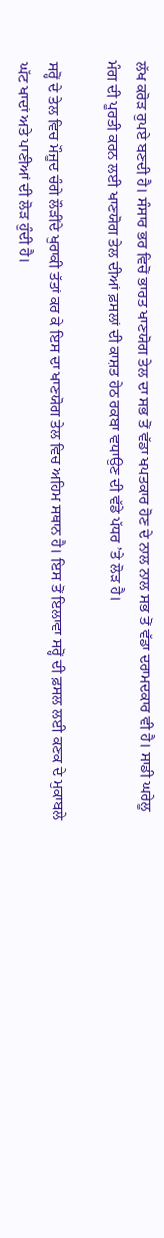ਲੱਖ ਕਰੋੜ ਰੁਪਏ ਬਣਦੀ ਹੈ। ਸੰਸਾਰ ਭਰ ਵਿਚੋਂ ਭਾਰਤ ਖਾਣਯੋਗ ਤੇਲ ਦਾ ਸਭ ਤੋਂ ਵੱਡਾ ਖਪਤਕਾਰ ਹੋਣ ਦੇ ਨਾਲ ਨਾਲ ਸਭ ਤੋਂ ਵੱਡਾ ਦਰਾਮਦਕਾਰ ਵੀ ਹੈ। ਸਾਡੀ ਘਰੇਲੂ ਮੰਗ ਦੀ ਪੂਰਤੀ ਕਰਨ ਲਈ ਖਾਣਯੋਗ ਤੇਲ ਦੀਆਂ ਫ਼ਸਲਾਂ ਦੀ ਕਾਸ਼ਤ ਹੇਠ ਰਕਬਾ ਵਧਾਉਣ ਦੀ ਵੱਡੇ ਪੱਧਰ ’ਤੇ ਲੋੜ ਹੈ।

ਸਰ੍ਹੋਂ ਦੇ ਤੇਲ ਵਿਚ ਮੌਜੂਦ ਚੰਗੇ ਲੌੜੀਂਦੇ ਖੁਰਾਕੀ ਤੱਤਾਂ ਕਰ ਕੇ ਇਸ ਦਾ ਖਾਣਯੋਗ ਤੇਲ ਵਿਚ ਅਹਿਮ ਸਥਾਨ ਹੈ। ਇਸ ਤੋਂ ਇਲਾਵਾ ਸਰ੍ਹੋਂ ਦੀ ਫ਼ਸਲ ਲਈ ਕਣਕ ਦੇ ਮੁਕਾਬਲੇ ਘੱਟ ਖਾਦਾਂ ਅਤੇ ਪਾਣੀਆਂ ਦੀ ਲੋੜ ਹੁੰਦੀ ਹੈ।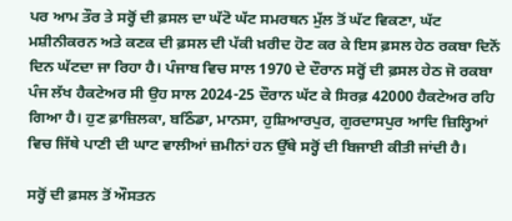ਪਰ ਆਮ ਤੌਰ ਤੇ ਸਰ੍ਹੋਂ ਦੀ ਫ਼ਸਲ ਦਾ ਘੱਟੋ ਘੱਟ ਸਮਰਥਨ ਮੁੱਲ ਤੋਂ ਘੱਟ ਵਿਕਣਾ, ਘੱਟ ਮਸ਼ੀਨੀਕਰਨ ਅਤੇ ਕਣਕ ਦੀ ਫ਼ਸਲ ਦੀ ਪੱਕੀ ਖ਼ਰੀਦ ਹੋਣ ਕਰ ਕੇ ਇਸ ਫ਼ਸਲ ਹੇਠ ਰਕਬਾ ਦਿਨੋਂ ਦਿਨ ਘੱਟਦਾ ਜਾ ਰਿਹਾ ਹੈ। ਪੰਜਾਬ ਵਿਚ ਸਾਲ 1970 ਦੇ ਦੌਰਾਨ ਸਰ੍ਹੋਂ ਦੀ ਫ਼ਸਲ ਹੇਠ ਜੋ ਰਕਬਾ ਪੰਜ ਲੱਖ ਹੈਕਟੇਅਰ ਸੀ ਉਹ ਸਾਲ 2024-25 ਦੌਰਾਨ ਘੱਟ ਕੇ ਸਿਰਫ਼ 42000 ਹੈਕਟੇਅਰ ਰਹਿ ਗਿਆ ਹੈ। ਹੁਣ ਫ਼ਾਜ਼ਿਲਕਾ, ਬਠਿੰਡਾ, ਮਾਨਸਾ, ਹੁਸ਼ਿਆਰਪੁਰ, ਗੁਰਦਾਸਪੁਰ ਆਦਿ ਜ਼ਿਲ੍ਹਿਆਂ ਵਿਚ ਜਿੱਥੇ ਪਾਣੀ ਦੀ ਘਾਟ ਵਾਲੀਆਂ ਜ਼ਮੀਨਾਂ ਹਨ ਉੱਥੇ ਸਰ੍ਹੋਂ ਦੀ ਬਿਜਾਈ ਕੀਤੀ ਜਾਂਦੀ ਹੈ।

ਸਰ੍ਹੋਂ ਦੀ ਫ਼ਸਲ ਤੋਂ ਔਸਤਨ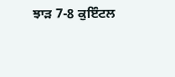ਝਾੜ 7-8 ਕੁਇੰਟਲ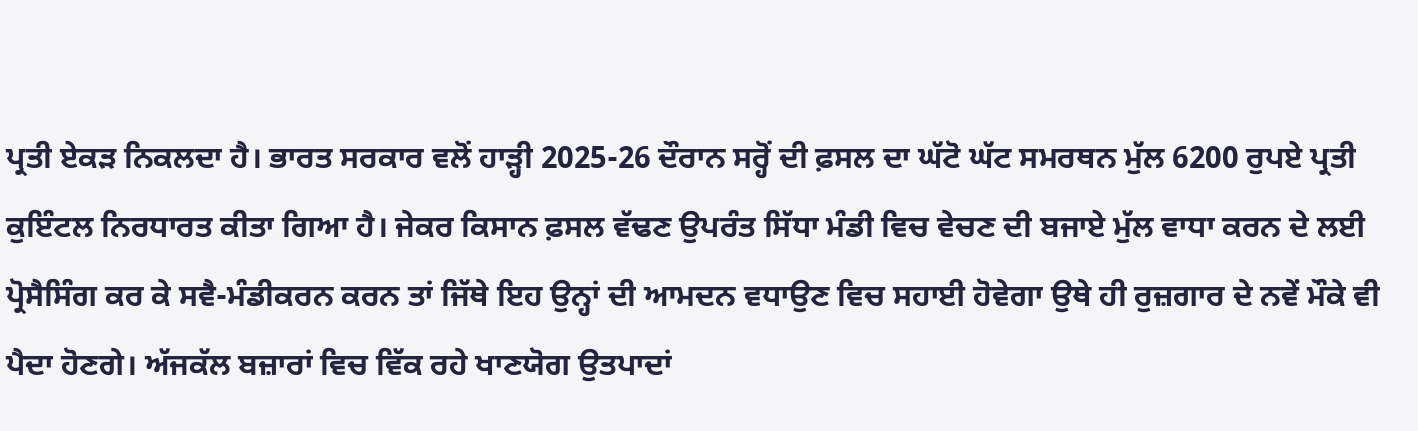ਪ੍ਰਤੀ ਏਕੜ ਨਿਕਲਦਾ ਹੈ। ਭਾਰਤ ਸਰਕਾਰ ਵਲੋਂ ਹਾੜ੍ਹੀ 2025-26 ਦੌਰਾਨ ਸਰ੍ਹੋਂ ਦੀ ਫ਼ਸਲ ਦਾ ਘੱਟੋ ਘੱਟ ਸਮਰਥਨ ਮੁੱਲ 6200 ਰੁਪਏ ਪ੍ਰਤੀ ਕੁਇੰਟਲ ਨਿਰਧਾਰਤ ਕੀਤਾ ਗਿਆ ਹੈ। ਜੇਕਰ ਕਿਸਾਨ ਫ਼ਸਲ ਵੱਢਣ ਉਪਰੰਤ ਸਿੱਧਾ ਮੰਡੀ ਵਿਚ ਵੇਚਣ ਦੀ ਬਜਾਏ ਮੁੱਲ ਵਾਧਾ ਕਰਨ ਦੇ ਲਈ ਪ੍ਰੋਸੈਸਿੰਗ ਕਰ ਕੇ ਸਵੈ-ਮੰਡੀਕਰਨ ਕਰਨ ਤਾਂ ਜਿੱਥੇ ਇਹ ਉਨ੍ਹਾਂ ਦੀ ਆਮਦਨ ਵਧਾਉਣ ਵਿਚ ਸਹਾਈ ਹੋਵੇਗਾ ਉਥੇ ਹੀ ਰੁਜ਼ਗਾਰ ਦੇ ਨਵੇਂ ਮੌਕੇ ਵੀ ਪੈਦਾ ਹੋਣਗੇ। ਅੱਜਕੱਲ ਬਜ਼ਾਰਾਂ ਵਿਚ ਵਿੱਕ ਰਹੇ ਖਾਣਯੋਗ ਉਤਪਾਦਾਂ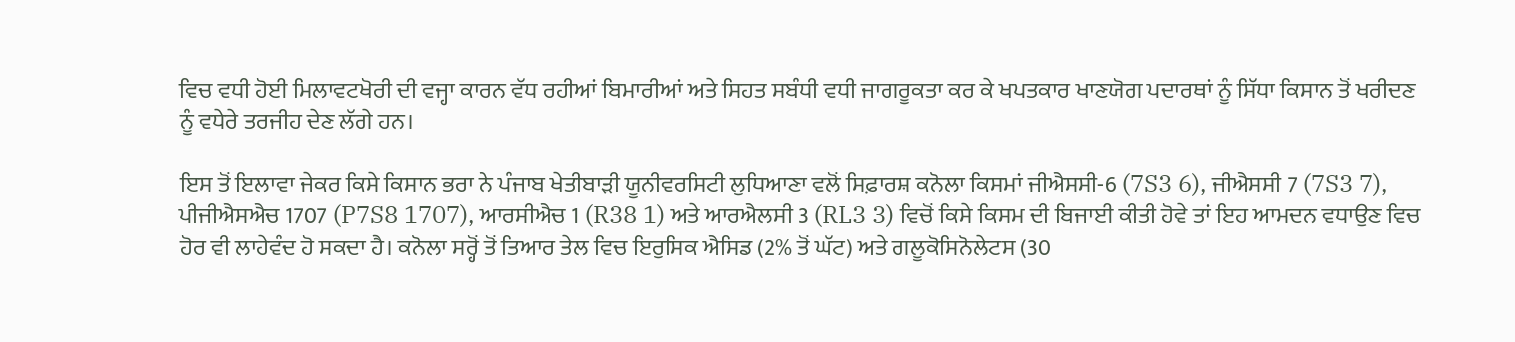ਵਿਚ ਵਧੀ ਹੋਈ ਮਿਲਾਵਟਖੋਰੀ ਦੀ ਵਜ੍ਹਾ ਕਾਰਨ ਵੱਧ ਰਹੀਆਂ ਬਿਮਾਰੀਆਂ ਅਤੇ ਸਿਹਤ ਸਬੰਧੀ ਵਧੀ ਜਾਗਰੂਕਤਾ ਕਰ ਕੇ ਖਪਤਕਾਰ ਖਾਣਯੋਗ ਪਦਾਰਥਾਂ ਨੂੰ ਸਿੱਧਾ ਕਿਸਾਨ ਤੋਂ ਖਰੀਦਣ ਨੂੰ ਵਧੇਰੇ ਤਰਜੀਹ ਦੇਣ ਲੱਗੇ ਹਨ।

ਇਸ ਤੋਂ ਇਲਾਵਾ ਜੇਕਰ ਕਿਸੇ ਕਿਸਾਨ ਭਰਾ ਨੇ ਪੰਜਾਬ ਖੇਤੀਬਾੜੀ ਯੂਨੀਵਰਸਿਟੀ ਲੁਧਿਆਣਾ ਵਲੋਂ ਸਿਫ਼ਾਰਸ਼ ਕਨੋਲਾ ਕਿਸਮਾਂ ਜੀਐਸਸੀ-6 (7S3 6), ਜੀਐਸਸੀ 7 (7S3 7), ਪੀਜੀਐਸਐਚ 1707 (P7S8 1707), ਆਰਸੀਐਚ 1 (R38 1) ਅਤੇ ਆਰਐਲਸੀ 3 (RL3 3) ਵਿਚੋਂ ਕਿਸੇ ਕਿਸਮ ਦੀ ਬਿਜਾਈ ਕੀਤੀ ਹੋਵੇ ਤਾਂ ਇਹ ਆਮਦਨ ਵਧਾਉਣ ਵਿਚ ਹੋਰ ਵੀ ਲਾਹੇਵੰਦ ਹੋ ਸਕਦਾ ਹੈ। ਕਨੋਲਾ ਸਰ੍ਹੋਂ ਤੋਂ ਤਿਆਰ ਤੇਲ ਵਿਚ ਇਰੁਸਿਕ ਐਸਿਡ (2% ਤੋਂ ਘੱਟ) ਅਤੇ ਗਲੂਕੋਸਿਨੋਲੇਟਸ (30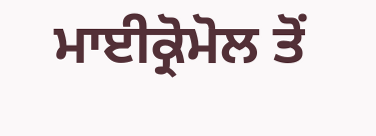ਮਾਈਕ੍ਰੋਮੋਲ ਤੋਂ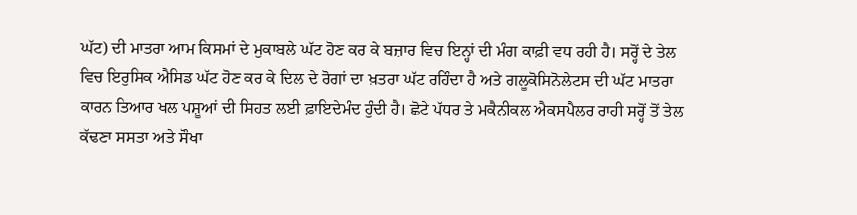ਘੱਟ) ਦੀ ਮਾਤਰਾ ਆਮ ਕਿਸਮਾਂ ਦੇ ਮੁਕਾਬਲੇ ਘੱਟ ਹੋਣ ਕਰ ਕੇ ਬਜ਼ਾਰ ਵਿਚ ਇਨ੍ਹਾਂ ਦੀ ਮੰਗ ਕਾਫ਼ੀ ਵਧ ਰਹੀ ਹੈ। ਸਰ੍ਹੋਂ ਦੇ ਤੇਲ ਵਿਚ ਇਰੁਸਿਕ ਐਸਿਡ ਘੱਟ ਹੋਣ ਕਰ ਕੇ ਦਿਲ ਦੇ ਰੋਗਾਂ ਦਾ ਖ਼ਤਰਾ ਘੱਟ ਰਹਿੰਦਾ ਹੈ ਅਤੇ ਗਲੂਕੋਸਿਨੋਲੇਟਸ ਦੀ ਘੱਟ ਮਾਤਰਾ ਕਾਰਨ ਤਿਆਰ ਖਲ ਪਸ਼ੂਆਂ ਦੀ ਸਿਹਤ ਲਈ ਫ਼ਾਇਦੇਮੰਦ ਹੁੰਦੀ ਹੈ। ਛੋਟੇ ਪੱਧਰ ਤੇ ਮਕੈਨੀਕਲ ਐਕਸਪੈਲਰ ਰਾਹੀ ਸਰ੍ਹੋਂ ਤੋਂ ਤੇਲ ਕੱਢਣਾ ਸਸਤਾ ਅਤੇ ਸੌਖਾ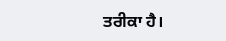ਤਰੀਕਾ ਹੈ।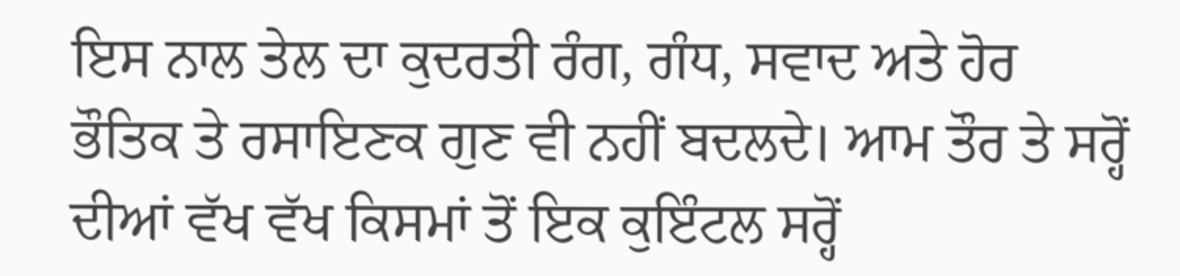ਇਸ ਨਾਲ ਤੇਲ ਦਾ ਕੁਦਰਤੀ ਰੰਗ, ਗੰਧ, ਸਵਾਦ ਅਤੇ ਹੋਰ ਭੌਤਿਕ ਤੇ ਰਸਾਇਣਕ ਗੁਣ ਵੀ ਨਹੀਂ ਬਦਲਦੇ। ਆਮ ਤੌਰ ਤੇ ਸਰ੍ਹੋਂ ਦੀਆਂ ਵੱਖ ਵੱਖ ਕਿਸਮਾਂ ਤੋਂ ਇਕ ਕੁਇੰਟਲ ਸਰ੍ਹੋਂ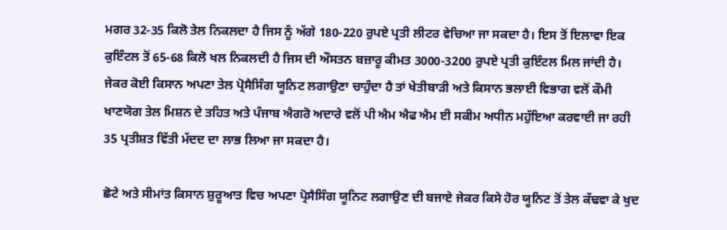ਮਗਰ 32-35 ਕਿਲੋ ਤੇਲ ਨਿਕਲਦਾ ਹੈ ਜਿਸ ਨੂੰ ਅੱਗੇ 180-220 ਰੁਪਏ ਪ੍ਰਤੀ ਲੀਟਰ ਵੇਚਿਆ ਜਾ ਸਕਦਾ ਹੈ। ਇਸ ਤੋਂ ਇਲਾਵਾ ਇਕ ਕੁਇੰਟਲ ਤੋਂ 65-68 ਕਿਲੋ ਖਲ ਨਿਕਲਦੀ ਹੈ ਜਿਸ ਦੀ ਔਸਤਨ ਬਜ਼ਾਰੂ ਕੀਮਤ 3000-3200 ਰੁਪਏ ਪ੍ਰਤੀ ਕੁਇੰਟਲ ਮਿਲ ਜਾਂਦੀ ਹੈ। ਜੇਕਰ ਕੋਈ ਕਿਸਾਨ ਅਪਣਾ ਤੇਲ ਪ੍ਰੋਸੈਸਿੰਗ ਯੂਨਿਟ ਲਗਾਉਣਾ ਚਾਹੁੰਦਾ ਹੈ ਤਾਂ ਖੇਤੀਬਾੜੀ ਅਤੇ ਕਿਸਾਨ ਭਲਾਈ ਵਿਭਾਗ ਵਲੋਂ ਕੌਮੀ ਖਾਣਯੋਗ ਤੇਲ ਮਿਸ਼ਨ ਦੇ ਤਹਿਤ ਅਤੇ ਪੰਜਾਬ ਐਗਰੋ ਅਦਾਰੇ ਵਲੋਂ ਪੀ ਐਮ ਐਫ ਐਮ ਈ ਸਕੀਮ ਅਧੀਨ ਮਹੁੱਇਆ ਕਰਵਾਈ ਜਾ ਰਹੀ 35 ਪ੍ਰਤੀਸ਼ਤ ਵਿੱਤੀ ਮੱਦਦ ਦਾ ਲਾਭ ਲਿਆ ਜਾ ਸਕਦਾ ਹੈ।

ਛੋਟੇ ਅਤੇ ਸੀਮਾਂਤ ਕਿਸਾਨ ਸ਼ੁਰੂਆਤ ਵਿਚ ਅਪਣਾ ਪ੍ਰੋਸੈਸਿੰਗ ਯੂਨਿਟ ਲਗਾਉਣ ਦੀ ਬਜਾਏ ਜੇਕਰ ਕਿਸੇ ਹੋਰ ਯੂਨਿਟ ਤੋਂ ਤੇਲ ਕੱਢਵਾ ਕੇ ਖੁਦ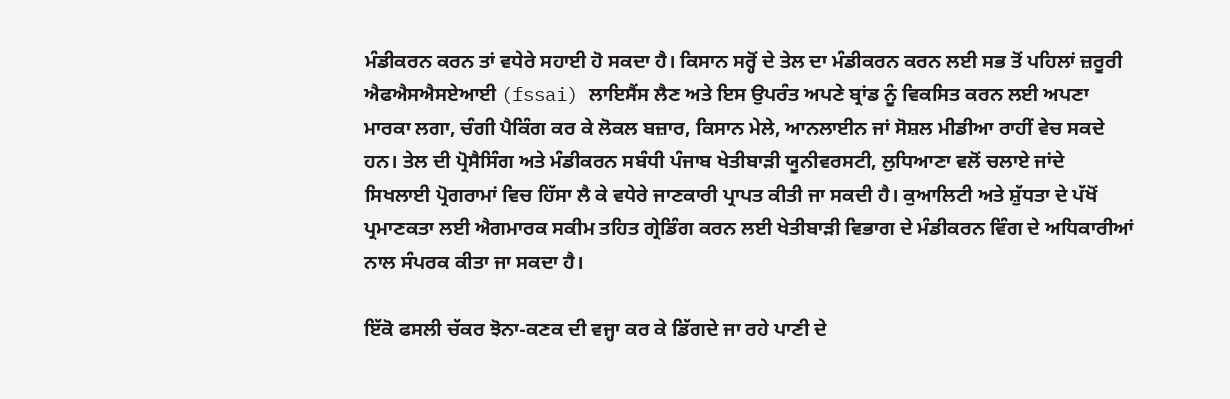ਮੰਡੀਕਰਨ ਕਰਨ ਤਾਂ ਵਧੇਰੇ ਸਹਾਈ ਹੋ ਸਕਦਾ ਹੈ। ਕਿਸਾਨ ਸਰ੍ਹੋਂ ਦੇ ਤੇਲ ਦਾ ਮੰਡੀਕਰਨ ਕਰਨ ਲਈ ਸਭ ਤੋਂ ਪਹਿਲਾਂ ਜ਼ਰੂਰੀ ਐਫਐਸਐਸਏਆਈ (fssai) ਲਾਇਸੈਂਸ ਲੈਣ ਅਤੇ ਇਸ ਉਪਰੰਤ ਅਪਣੇ ਬ੍ਰਾਂਡ ਨੂੰ ਵਿਕਸਿਤ ਕਰਨ ਲਈ ਅਪਣਾ ਮਾਰਕਾ ਲਗਾ, ਚੰਗੀ ਪੈਕਿੰਗ ਕਰ ਕੇ ਲੋਕਲ ਬਜ਼ਾਰ, ਕਿਸਾਨ ਮੇਲੇ, ਆਨਲਾਈਨ ਜਾਂ ਸੋਸ਼ਲ ਮੀਡੀਆ ਰਾਹੀਂ ਵੇਚ ਸਕਦੇ ਹਨ। ਤੇਲ ਦੀ ਪ੍ਰੋਸੈਸਿੰਗ ਅਤੇ ਮੰਡੀਕਰਨ ਸਬੰਧੀ ਪੰਜਾਬ ਖੇਤੀਬਾੜੀ ਯੂਨੀਵਰਸਟੀ, ਲੁਧਿਆਣਾ ਵਲੋਂ ਚਲਾਏ ਜਾਂਦੇ ਸਿਖਲਾਈ ਪ੍ਰੋਗਰਾਮਾਂ ਵਿਚ ਹਿੱਸਾ ਲੈ ਕੇ ਵਧੇਰੇ ਜਾਣਕਾਰੀ ਪ੍ਰਾਪਤ ਕੀਤੀ ਜਾ ਸਕਦੀ ਹੈ। ਕੁਆਲਿਟੀ ਅਤੇ ਸ਼ੁੱਧਤਾ ਦੇ ਪੱਖੋਂ ਪ੍ਰਮਾਣਕਤਾ ਲਈ ਐਗਮਾਰਕ ਸਕੀਮ ਤਹਿਤ ਗ੍ਰੇਡਿੰਗ ਕਰਨ ਲਈ ਖੇਤੀਬਾੜੀ ਵਿਭਾਗ ਦੇ ਮੰਡੀਕਰਨ ਵਿੰਗ ਦੇ ਅਧਿਕਾਰੀਆਂ ਨਾਲ ਸੰਪਰਕ ਕੀਤਾ ਜਾ ਸਕਦਾ ਹੈ।

ਇੱਕੋ ਫਸਲੀ ਚੱਕਰ ਝੋਨਾ-ਕਣਕ ਦੀ ਵਜ੍ਹਾ ਕਰ ਕੇ ਡਿੱਗਦੇ ਜਾ ਰਹੇ ਪਾਣੀ ਦੇ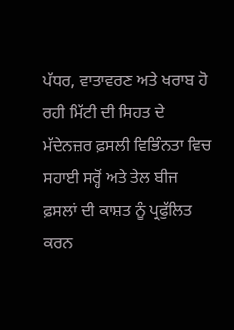ਪੱਧਰ, ਵਾਤਾਵਰਣ ਅਤੇ ਖਰਾਬ ਹੋ ਰਹੀ ਮਿੱਟੀ ਦੀ ਸਿਹਤ ਦੇ ਮੱਦੇਨਜ਼ਰ ਫ਼ਸਲੀ ਵਿਭਿੰਨਤਾ ਵਿਚ ਸਹਾਈ ਸਰ੍ਹੋਂ ਅਤੇ ਤੇਲ ਬੀਜ ਫ਼ਸਲਾਂ ਦੀ ਕਾਸ਼ਤ ਨੂੰ ਪ੍ਰਫੁੱਲਿਤ ਕਰਨ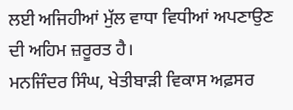ਲਈ ਅਜਿਹੀਆਂ ਮੁੱਲ ਵਾਧਾ ਵਿਧੀਆਂ ਅਪਣਾਉਣ ਦੀ ਅਹਿਮ ਜ਼ਰੂਰਤ ਹੈ।
ਮਨਜਿੰਦਰ ਸਿੰਘ, ਖੇਤੀਬਾੜੀ ਵਿਕਾਸ ਅਫ਼ਸਰ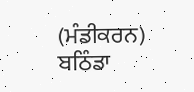(ਮੰਡੀਕਰਨ) ਬਠਿੰਡਾ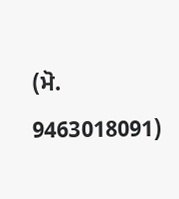(ਮੋ. 9463018091)